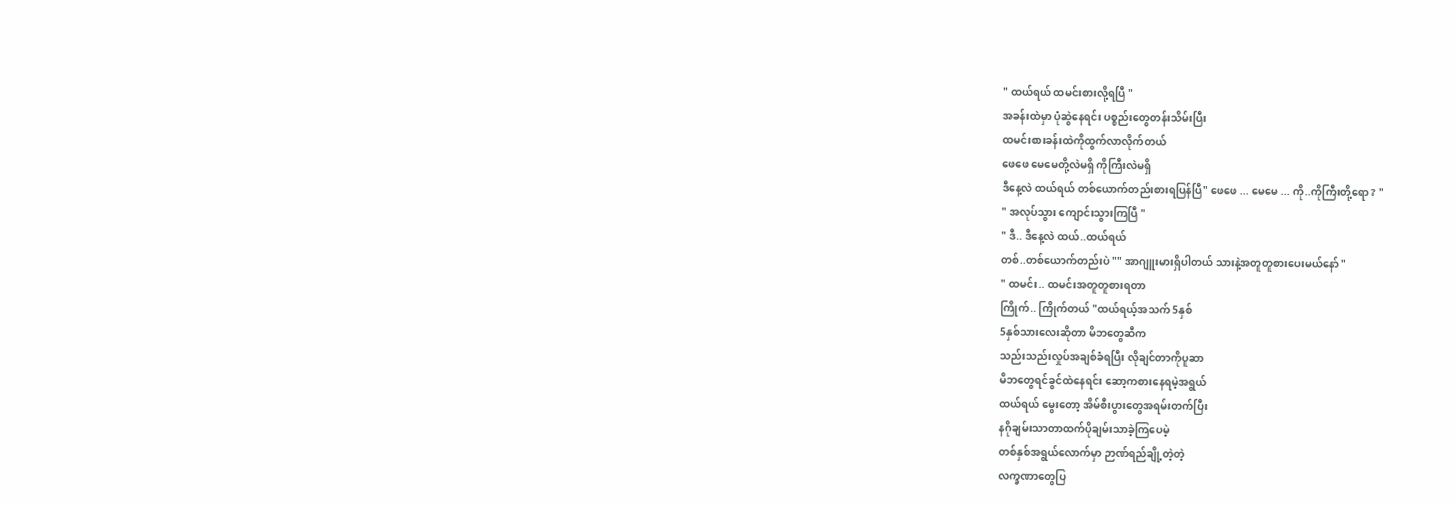" ထယ်ရယ် ထမင်းစားလို့ရပြီ "
အခန်းထဲမှာ ပုံဆွဲနေရင်း ပစ္စည်းတွေတန်းသိမ်းပြီး
ထမင်းစားခန်းထဲကိုထွက်လာလိုက်တယ်
ဖေဖေ မေမေတို့လဲမရှိ ကိုကြီးလဲမရှိ
ဒီနေ့လဲ ထယ်ရယ် တစ်ယောက်တည်းစားရပြန်ပြီ" ဖေဖေ ... မေမေ ... ကို..ကိုကြီးတို့ရော ? "
" အလုပ်သွား ကျောင်းသွားကြပြီ "
" ဒီ.. ဒီနေ့လဲ ထယ်..ထယ်ရယ်
တစ်..တစ်ယောက်တည်းပဲ "" အာဂျူးမားရှိပါတယ် သားနဲ့အတူတူစားပေးမယ်နော် "
" ထမင်း.. ထမင်းအတူတူစားရတာ
ကြိုက်.. ကြိုက်တယ် "ထယ်ရယ့်အသက် 5နှစ်
5နှစ်သားလေးဆိုတာ မိဘတွေဆီက
သည်းသည်းလှုပ်အချစ်ခံရပြီး လိုချင်တာကိုပူဆာ
မိဘတွေရင်ခွင်ထဲနေရင်း ဆော့ကစားနေရမဲ့အရွယ်
ထယ်ရယ် မွေးတော့ အိမ်စီးပွားတွေအရမ်းတက်ပြီး
နဂိုချမ်းသာတာထက်ပိုချမ်းသာခဲ့ကြပေမဲ့
တစ်နှစ်အရွယ်လောက်မှာ ဉာဏ်ရည်ချို့တဲ့တဲ့
လက္ခဏာတွေပြ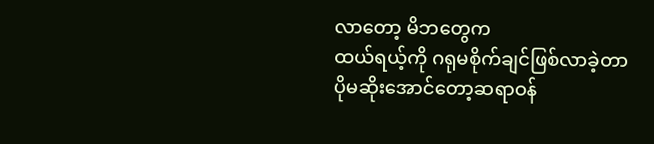လာတော့ မိဘတွေက
ထယ်ရယ့်ကို ဂရုမစိုက်ချင်ဖြစ်လာခဲ့တာ
ပိုမဆိုးအောင်တော့ဆရာဝန်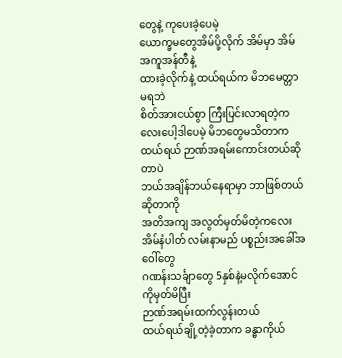တွေနဲ့ ကုပေးခဲ့ပေမဲ့
ယောက္ခမတွေအိမ်ပို့လိုက် အိမ်မှာ အိမ်အကူအန်တီနဲ့
ထားခဲ့လိုက်နဲ့ ထယ်ရယ်က မိဘမေတ္တာမရဘဲ
စိတ်အားငယ်စွာ ကြီးပြင်းလာရတဲ့ကလေးပေါ့ဒါပေမဲ့ မိဘတွေမသိတာက ထယ်ရယ် ဉာဏ်အရမ်းကောင်းတယ်ဆိုတာပဲ
ဘယ်အချိန်ဘယ်နေရာမှာ ဘာဖြစ်တယ်ဆိုတာကို
အတိအကျ အလွတ်မှတ်မိတဲ့ကလေး
အိမ်နံပါတ် လမ်းနာမည် ပစ္စည်းအခေါ်အဝေါ်တွေ
ဂဏန်းသင်္ချာတွေ 5နှစ်နဲ့မလိုက်အောင်ကိုမှတ်မိပြီး
ဉာဏ်အရမ်းထက်လွန်းတယ်
ထယ်ရယ်ချို့တဲ့ခဲ့တာက ခန္ဓာကိုယ်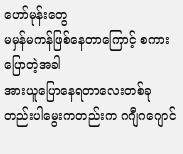ဟော်မုန်းတွေ
မမှန်မကန်ဖြစ်နေတာကြောင့် စကားပြောတဲ့အခါ
အားယူပြောနေရတာလေးတစ်ခုတည်းပါမွေးကတည်းက ဂဂျီဂဂျောင်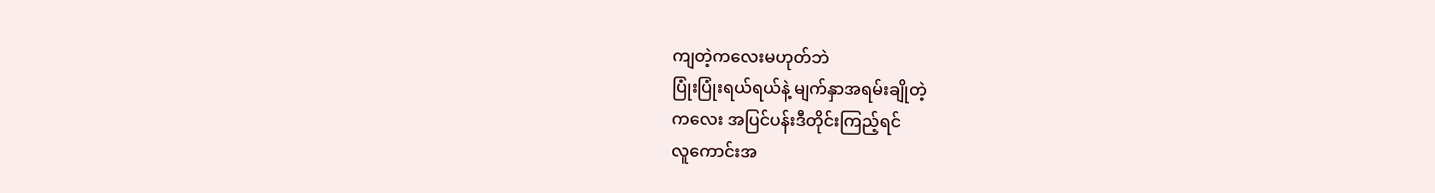ကျတဲ့ကလေးမဟုတ်ဘဲ
ပြုံးပြုံးရယ်ရယ်နဲ့ မျက်နှာအရမ်းချိုတဲ့
ကလေး အပြင်ပန်းဒီတိုင်းကြည့်ရင်
လူကောင်းအ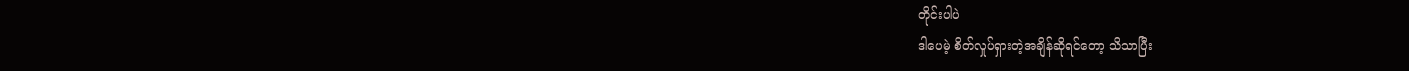တိုင်းပါပဲ
ဒါပေမဲ့ စိတ်လှုပ်ရှားတဲ့အချိန်ဆိုရင်တော့ သိသာပြီး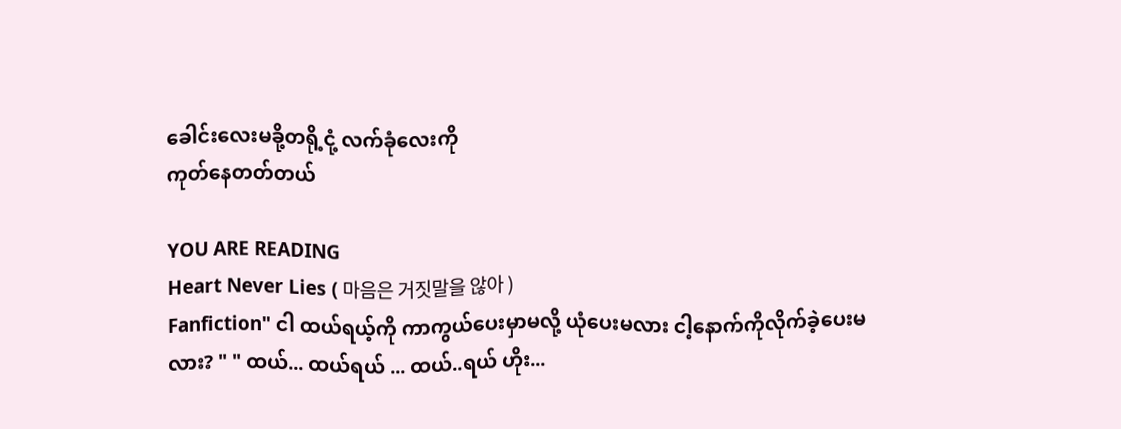ခေါင်းလေးမခို့တရို့ငုံ့ လက်ခုံလေးကို
ကုတ်နေတတ်တယ်

YOU ARE READING
Heart Never Lies ( 마음은 거짓말을 않아 )
Fanfiction" ငါ ထယ်ရယ့်ကို ကာကွယ်ပေးမှာမလို့ ယုံပေးမလား ငါ့နောက်ကိုလိုက်ခဲ့ပေးမလား? " " ထယ်... ထယ်ရယ် ... ထယ်..ရယ် ဟိုး...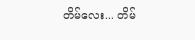တိမ်လေး... တိမ်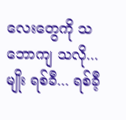လေးတွေကို သဘောကျ သလို...မျိုး ရစ်ခီ... ရစ်ခီ့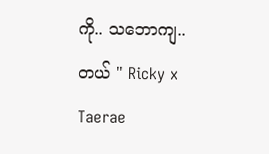ကို.. သဘောကျ..တယ် " Ricky x Taerae